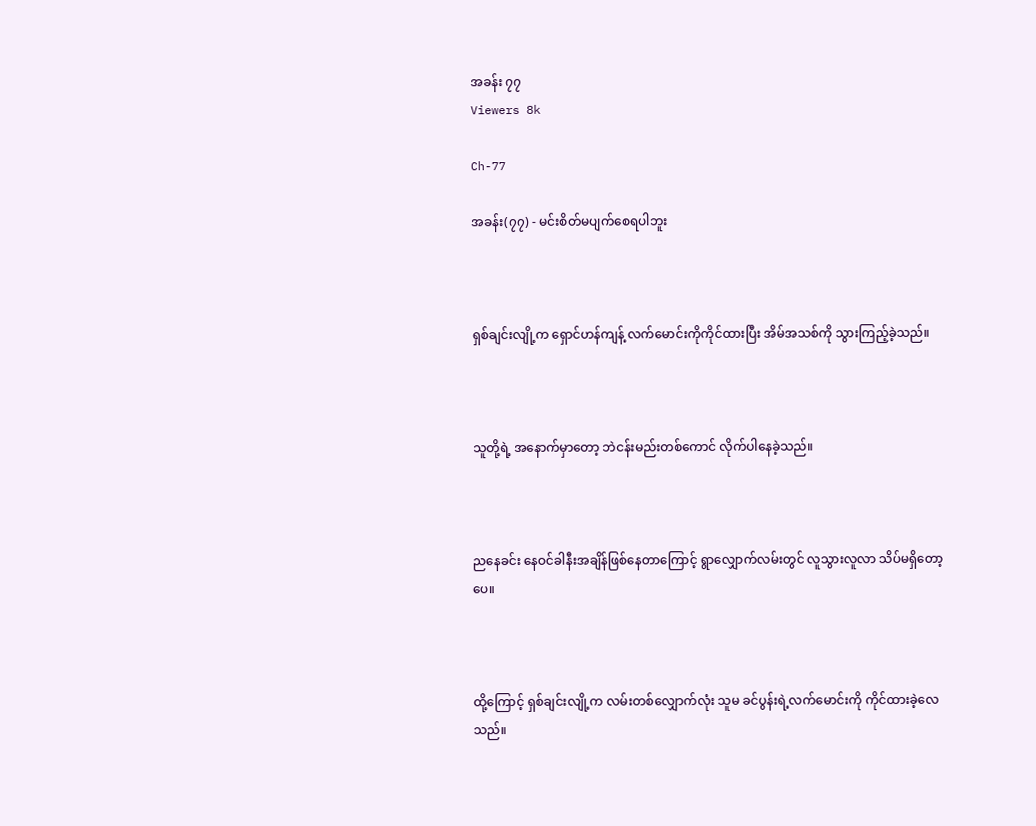အခန်း ၇၇
Viewers 8k

Ch-77

အခန်း(၇၇) - မင်းစိတ်မပျက်စေရပါဘူး



ရှစ်ချင်းလျို့က ရှောင်ဟန်ကျန့် လက်မောင်းကိုကိုင်ထားပြီး အိမ်အသစ်ကို သွားကြည့်ခဲ့သည်။



သူတို့ရဲ့ အနောက်မှာတော့ ဘဲငန်းမည်းတစ်ကောင် လိုက်ပါနေခဲ့သည်။



ညနေခင်း နေဝင်ခါနီးအချိန်ဖြစ်နေတာကြောင့် ရွာလျှောက်လမ်းတွင် လူသွားလူလာ သိပ်မရှိတော့ပေ။



ထို့ကြောင့် ရှစ်ချင်းလျို့က လမ်းတစ်လျှောက်လုံး သူမ ခင်ပွန်းရဲ့လက်မောင်းကို ကိုင်ထားခဲ့လေသည်။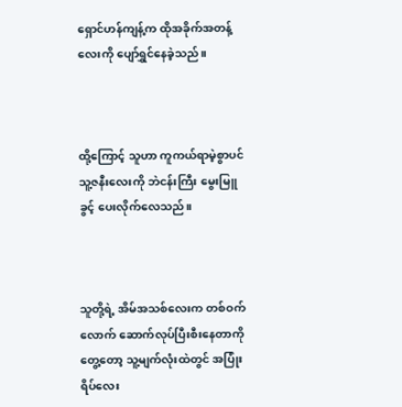ရှောင်ဟန်ကျန့်က ထိုအခိုက်အတန့်လေးကို ပျော်ရွှင်နေခဲ့သည်။



ထို့ကြောင့် သူဟာ ကူကယ်ရာမဲ့စွာပင် သူ့ဇနီးလေးကို ဘဲငန်းကြီး မွေးမြူခွင့် ပေးလိုက်လေသည်။



သူတို့ရဲ့ အိမ်အသစ်လေးက တစ်ဝက်လောက် ဆောက်လုပ်ပြီးစီးနေတာကိုတွေ့တော့ သူ့မျက်လုံးထဲတွင် အပြုံးရိပ်လေး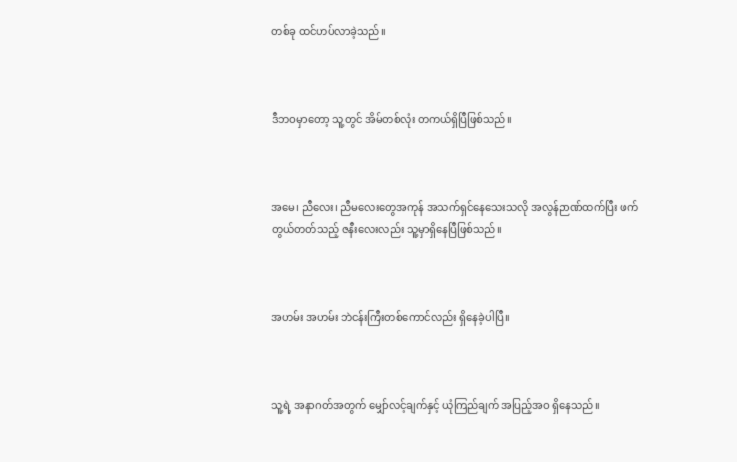တစ်ခု ထင်ဟပ်လာခဲ့သည်။



ဒီဘဝမှာတော့ သူ့တွင် အိမ်တစ်လုံး တကယ်ရှိပြီဖြစ်သည်။



အမေ၊ ညီလေး၊ ညီမလေးတွေအကုန် အသက်ရှင်နေသေးသလို အလွန်ဉာဏ်ထက်ပြီး ဖက်တွယ်တတ်သည့် ဇနီးလေးလည်း သူ့မှာရှိနေပြီဖြစ်သည်။



အဟမ်း အဟမ်း ဘဲငန်းကြီးတစ်ကောင်လည်း ရှိနေခဲ့ပါပြီ။



သူ့ရဲ့ အနာဂတ်အတွက် မျှော်လင့်ချက်နှင့် ယုံကြည်ချက် အပြည့်အဝ ရှိနေသည်။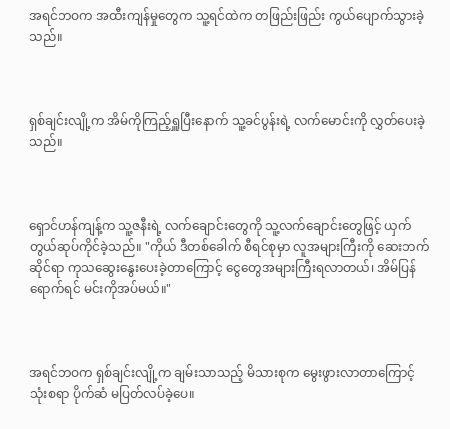အရင်ဘဝက အထီးကျန်မှုတွေက သူ့ရင်ထဲက တဖြည်းဖြည်း ကွယ်ပျောက်သွားခဲ့သည်။



ရှစ်ချင်းလျို့က အိမ်ကိုကြည့်ရှူပြီးနောက် သူ့ခင်ပွန်းရဲ့ လက်မောင်းကို လွှတ်ပေးခဲ့သည်။



ရှောင်ဟန်ကျန့်က သူ့ဇနီးရဲ့ လက်ချောင်းတွေကို သူ့လက်ချောင်းတွေဖြင့် ယှက်တွယ်ဆုပ်ကိုင်ခဲ့သည်။ "ကိုယ် ဒီတစ်ခေါက် စီရင်စုမှာ လူအများကြီးကို ဆေးဘက်ဆိုင်ရာ ကုသဆွေးနွေးပေးခဲ့တာကြောင့် ငွေတွေအများကြီးရလာတယ်၊ အိမ်ပြန်ရောက်ရင် မင်းကိုအပ်မယ်။"



အရင်ဘဝက ရှစ်ချင်းလျို့က ချမ်းသာသည့် မိသားစုက မွေးဖွားလာတာကြောင့် သုံးစရာ ပိုက်ဆံ မပြတ်လပ်ခဲ့ပေ။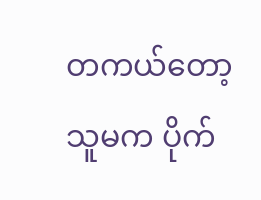တကယ်တော့ သူမက ပိုက်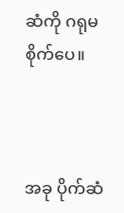ဆံကို ဂရုမစိုက်ပေ။



အခု ပိုက်ဆံ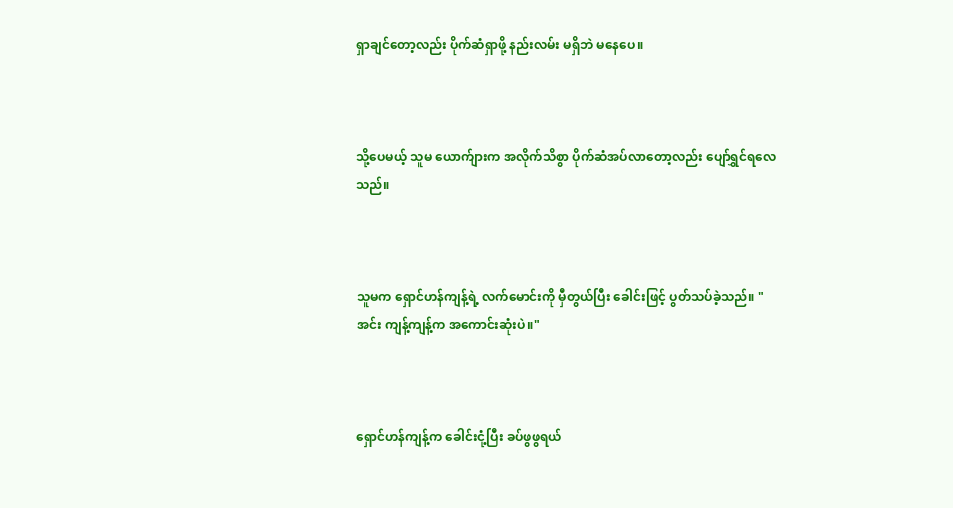ရှာချင်တော့လည်း ပိုက်ဆံရှာဖို့ နည်းလမ်း မရှိဘဲ မနေပေ။



သို့ပေမယ့် သူမ ယောက်ျားက အလိုက်သိစွာ ပိုက်ဆံအပ်လာတော့လည်း ပျော်ရွှင်ရလေသည်။



သူမက ရှောင်ဟန်ကျန့်ရဲ့ လက်မောင်းကို မှီတွယ်ပြီး ခေါင်းဖြင့် ပွတ်သပ်ခဲ့သည်။ "အင်း ကျန့်ကျန့်က အကောင်းဆုံးပဲ။"



ရှောင်ဟန်ကျန့်က ခေါင်းငုံ့ပြီး ခပ်ဖွဖွရယ်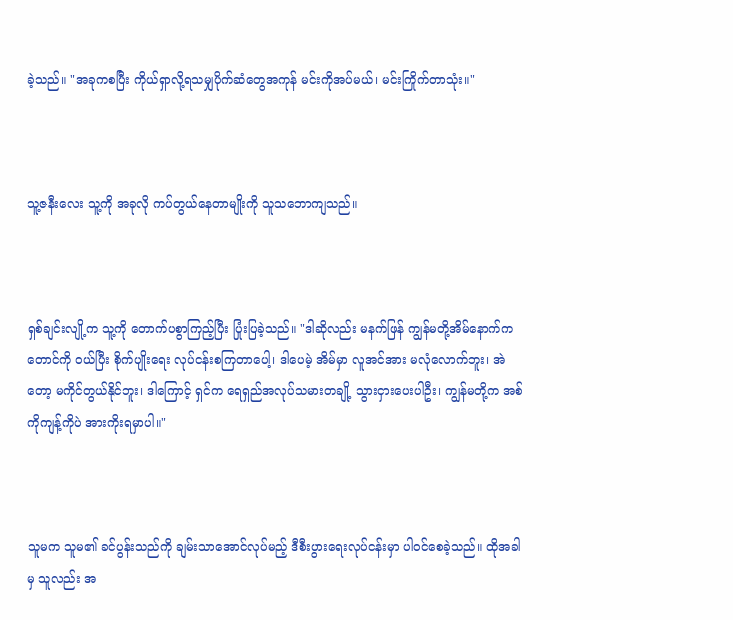ခဲ့သည်။ "အခုကစပြီး ကိုယ်ရှာလို့ရသမျှပိုက်ဆံတွေအကုန် မင်းကိုအပ်မယ်၊ မင်းကြိုက်တာသုံး။"



သူ့ဇနီးလေး သူ့ကို အခုလို ကပ်တွယ်နေတာမျိုးကို သူသဘောကျသည်။



ရှစ်ချင်းလျို့က သူ့ကို တောက်ပစွာကြည့်ပြီး ပြုံးပြခဲ့သည်။ "ဒါဆိုလည်း မနက်ဖြန် ကျွန်မတို့အိမ်နောက်က တောင်ကို ဝယ်ပြီး စိုက်ပျိုးရေး လုပ်ငန်းစကြတာပေါ့၊ ဒါပေမဲ့ အိမ်မှာ လူအင်အား မလုံလောက်ဘူး၊ အဲတော့ မကိုင်တွယ်နိုင်ဘူး၊ ဒါကြောင့် ရှင်က ရေရှည်အလုပ်သမားတချို့ သွားငှားပေးပါဦး၊ ကျွန်မတို့က အစ်ကိုကျန့်ကိုပဲ အားကိုးရမှာပါ။"



သူမက သူမ၏ ခင်ပွန်းသည်ကို ချမ်းသာအောင်လုပ်မည့် ဒီစီးပွားရေးလုပ်ငန်းမှာ ပါဝင်စေခဲ့သည်။ ထိုအခါမှ သူလည်း အ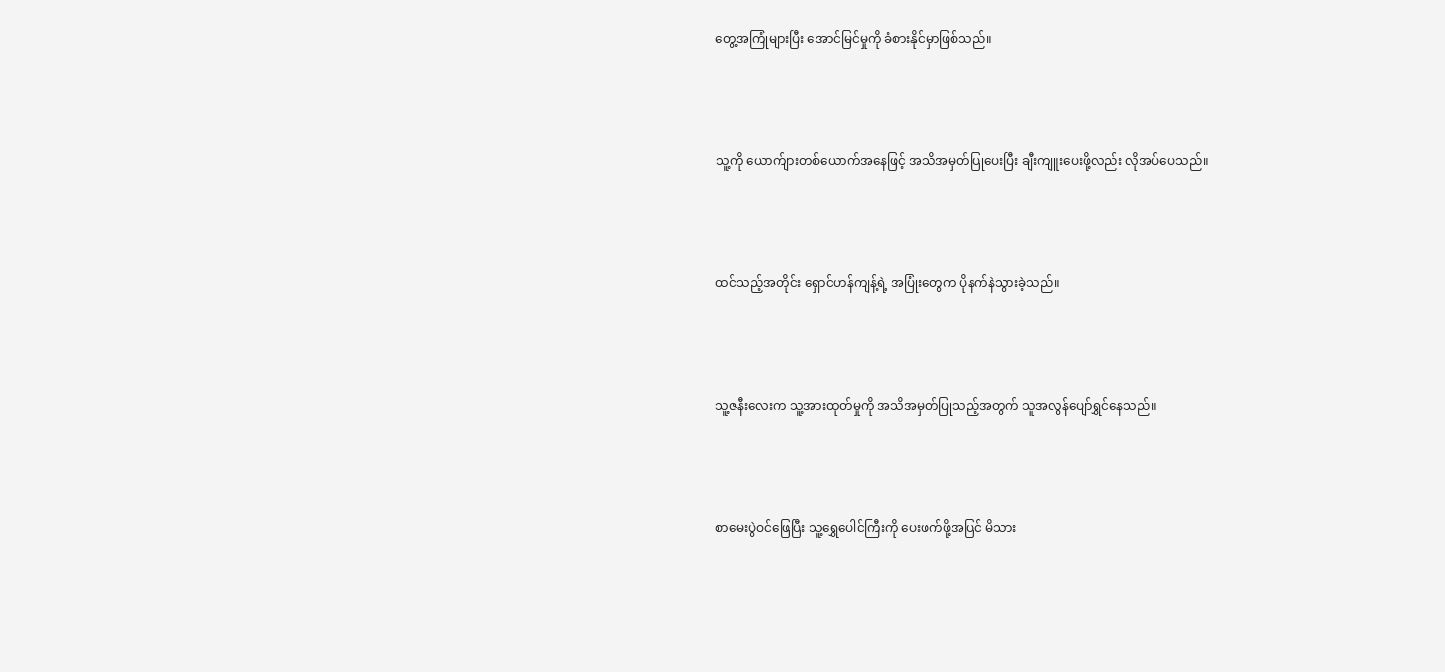တွေ့အကြုံများပြီး အောင်မြင်မှုကို ခံစားနိုင်မှာဖြစ်သည်။



သူ့ကို ယောက်ျားတစ်ယောက်အနေဖြင့် အသိအမှတ်ပြုပေးပြီး ချီးကျူးပေးဖို့လည်း လိုအပ်ပေသည်။



ထင်သည့်အတိုင်း ရှောင်ဟန်ကျန့်ရဲ့ အပြုံးတွေက ပိုနက်နဲသွားခဲ့သည်။



သူ့ဇနီးလေးက သူ့အားထုတ်မှုကို အသိအမှတ်ပြုသည့်အတွက် သူအလွန်ပျော်ရွှင်နေသည်။



စာမေးပွဲဝင်ဖြေပြီး သူ့ရွှေပေါင်ကြီးကို ပေးဖက်ဖို့အပြင် မိသား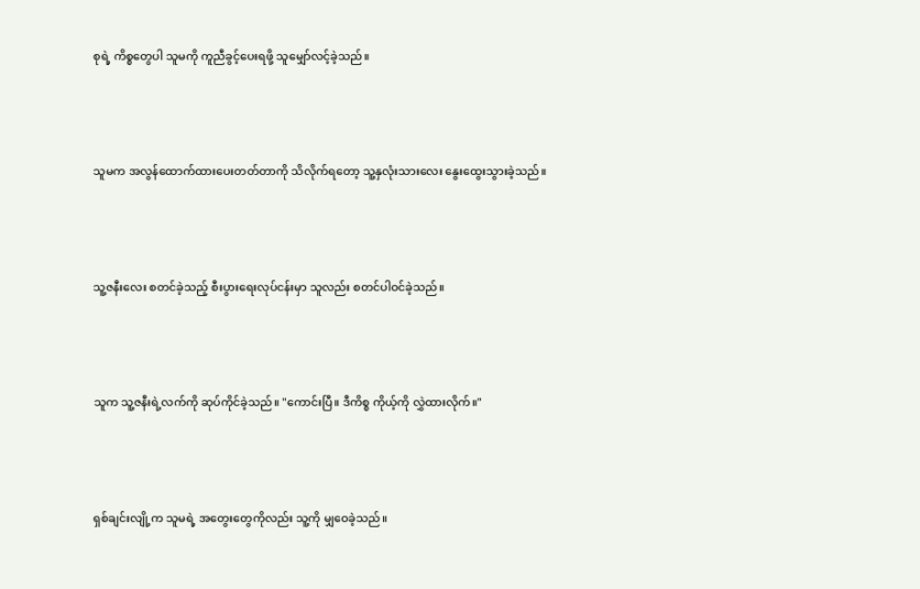စုရဲ့ ကိစ္စတွေပါ သူမကို ကူညီခွင့်ပေးရဖို့ သူမျှော်လင့်ခဲ့သည်။



သူမက အလွန်ထောက်ထားပေးတတ်တာကို သိလိုက်ရတော့ သူ့နှလုံးသားလေး နွေးထွေးသွားခဲ့သည်။



သူ့ဇနီးလေး စတင်ခဲ့သည့် စီးပွားရေးလုပ်ငန်းမှာ သူလည်း စတင်ပါဝင်ခဲ့သည်။



သူက သူ့ဇနီးရဲ့လက်ကို ဆုပ်ကိုင်ခဲ့သည်။ "ကောင်းပြီ။ ဒီကိစ္စ ကိုယ့်ကို လွှဲထားလိုက်။"



ရှစ်ချင်းလျို့က သူမရဲ့ အတွေးတွေကိုလည်း သူ့ကို မျှဝေခဲ့သည်။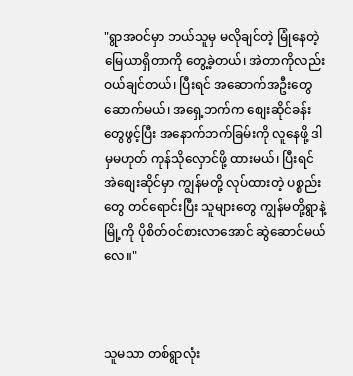"ရွာအဝင်မှာ ဘယ်သူမှ မလိုချင်တဲ့ မြုံနေတဲ့မြေယာရှိတာကို တွေ့ခဲ့တယ်၊ အဲတာကိုလည်း ဝယ်ချင်တယ်၊ ပြီးရင် အဆောက်အဦးတွေ ဆောက်မယ်၊ အရှေ့ဘက်က စျေးဆိုင်ခန်းတွေဖွင့်ပြီး အနောက်ဘက်ခြမ်းကို လူနေဖို့ ဒါမှမဟုတ် ကုန်သိုလှောင်ဖို့ ထားမယ်၊ ပြီးရင် အဲစျေးဆိုင်မှာ ကျွန်မတို့ လုပ်ထားတဲ့ ပစ္စည်းတွေ တင်ရောင်းပြီး သူများတွေ ကျွန်မတို့ရွာနဲ့ မြို့ကို ပိုစိတ်ဝင်စားလာအောင် ဆွဲဆောင်မယ်လေ။"



သူမသာ တစ်ရွာလုံး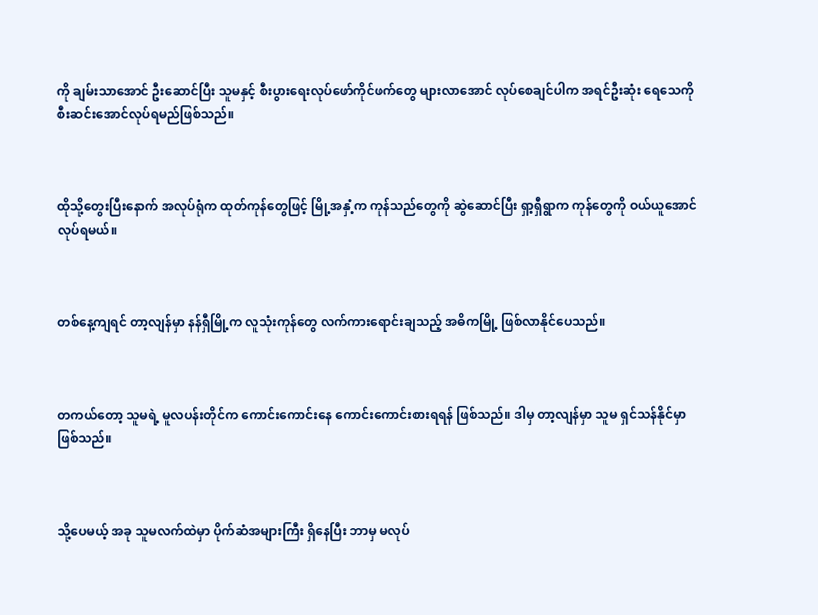ကို ချမ်းသာအောင် ဦးဆောင်ပြီး သူမနှင့် စီးပွားရေးလုပ်ဖော်ကိုင်ဖက်တွေ များလာအောင် လုပ်စေချင်ပါက အရင်ဦးဆုံး ရေသေကို စီးဆင်းအောင်လုပ်ရမည်ဖြစ်သည်။



ထိုသို့တွေးပြီးနောက် အလုပ်ရုံက ထုတ်ကုန်တွေဖြင့် မြို့အနှံ့က ကုန်သည်တွေကို ဆွဲဆောင်ပြီး ရှာ့ရှီရွာက ကုန်တွေကို ဝယ်ယူအောင် လုပ်ရမယ်။



တစ်နေ့ကျရင် တာ့လျန်မှာ နန်ရှီမြို့က လူသုံးကုန်တွေ လက်ကားရောင်းချသည့် အဓိကမြို့ ဖြစ်လာနိုင်ပေသည်။



တကယ်တော့ သူမရဲ့ မူလပန်းတိုင်က ကောင်းကောင်းနေ ကောင်းကောင်းစားရရန် ဖြစ်သည်။ ဒါမှ တာ့လျန်မှာ သူမ ရှင်သန်နိုင်မှာ ဖြစ်သည်။



သို့ပေမယ့် အခု သူမလက်ထဲမှာ ပိုက်ဆံအများကြီး ရှိနေပြီး ဘာမှ မလုပ်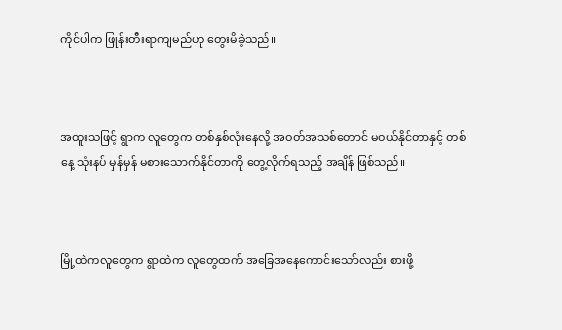ကိုင်ပါက ဖြုန်းတီးရာကျမည်ဟု တွေးမိခဲ့သည်။



အထူးသဖြင့် ရွာက လူတွေက တစ်နှစ်လုံးနေလို့ အဝတ်အသစ်တောင် မဝယ်နိုင်တာနှင့် တစ်နေ့ သုံးနပ် မှန်မှန် မစားသောက်နိုင်တာကို တွေ့လိုက်ရသည့် အချိန် ဖြစ်သည်။



မြို့ထဲကလူတွေက ရွာထဲက လူတွေထက် အခြေအနေကောင်းသော်လည်း စားဖို့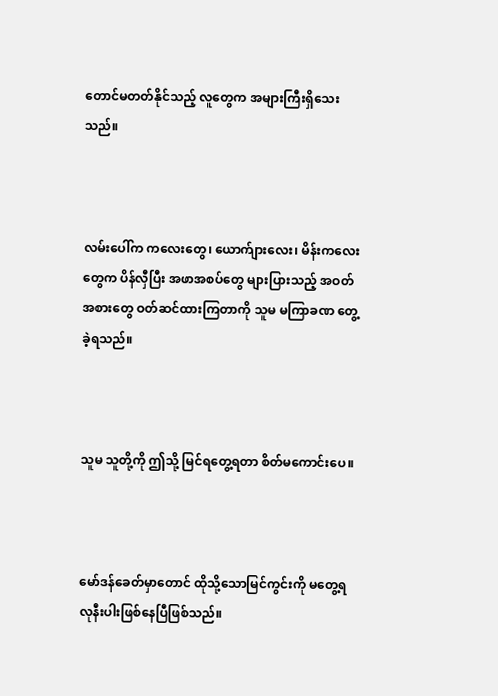တောင်မတတ်နိုင်သည့် လူတွေက အများကြီးရှိသေးသည်။



လမ်းပေါ်က ကလေးတွေ၊ ယောက်ျားလေး၊ မိန်းကလေးတွေက ပိန်လှီပြီး အဖာအစပ်တွေ များပြားသည့် အဝတ်အစားတွေ ဝတ်ဆင်ထားကြတာကို သူမ မကြာခဏ တွေ့ခဲ့ရသည်။



သူမ သူတို့ကို ဤသို့ မြင်ရတွေ့ရတာ စိတ်မကောင်းပေ။



မော်ဒန်ခေတ်မှာတောင် ထိုသို့သောမြင်ကွင်းကို မတွေ့ရလုနီးပါးဖြစ်နေပြီဖြစ်သည်။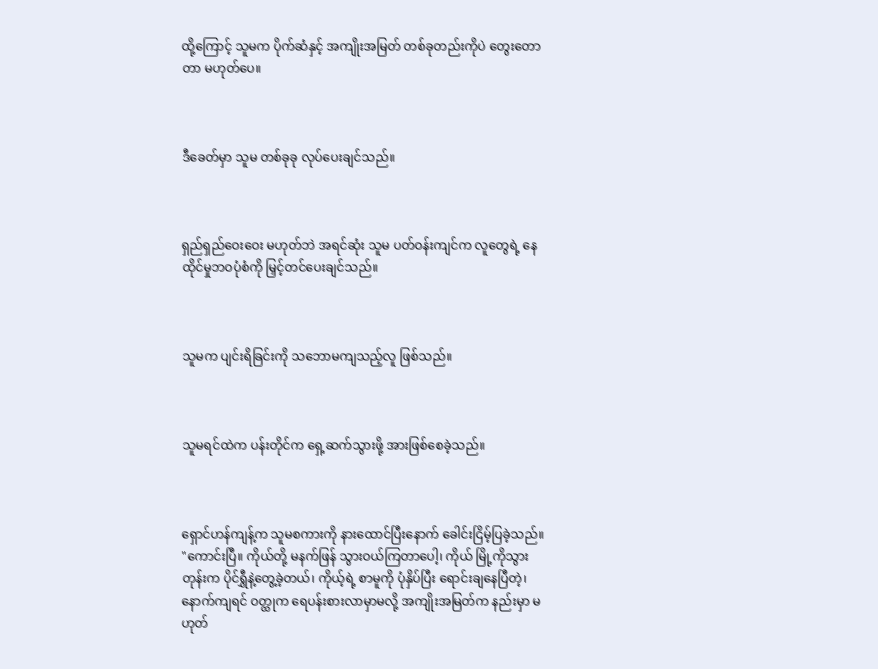ထို့ကြောင့် သူမက ပိုက်ဆံနှင့် အကျိုးအမြတ် တစ်ခုတည်းကိုပဲ တွေးတောတာ မဟုတ်ပေ။



ဒီခေတ်မှာ သူမ တစ်ခုခု လုပ်ပေးချင်သည်။



ရှည်ရှည်ဝေးဝေး မဟုတ်ဘဲ အရင်ဆုံး သူမ ပတ်ဝန်းကျင်က လူတွေရဲ့ နေထိုင်မှုဘဝပုံစံကို မြှင့်တင်ပေးချင်သည်။



သူမက ပျင်းရိခြင်းကို သဘောမကျသည့်လူ ဖြစ်သည်။



သူမရင်ထဲက ပန်းတိုင်က ရှေ့ဆက်သွားဖို့ အားဖြစ်စေခဲ့သည်။



ရှောင်ဟန်ကျန့်က သူမစကားကို နားထောင်ပြီးနောက် ခေါင်းငြိမ့်ပြခဲ့သည်။ "ကောင်းပြီ။ ကိုယ်တို့ မနက်ဖြန် သွားဝယ်ကြတာပေါ့၊ ကိုယ် မြို့ကိုသွားတုန်းက ပိုင်ရွှီနဲ့တွေ့ခဲ့တယ်၊ ကိုယ့်ရဲ့ စာမူကို ပုံနှိပ်ပြီး ရောင်းချနေပြီတဲ့၊ နောက်ကျရင် ဝတ္ထုက ရေပန်းစားလာမှာမလို့ အကျိုးအမြတ်က နည်းမှာ မဟုတ်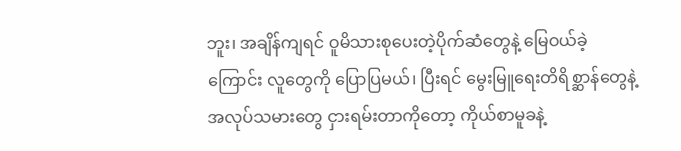ဘူး၊ အချိန်ကျရင် ဝူမိသားစုပေးတဲ့ပိုက်ဆံတွေနဲ့ မြေဝယ်ခဲ့ကြောင်း လူတွေကို ပြောပြမယ်၊ ပြီးရင် မွေးမြူရေးတိရိစ္ဆာန်တွေနဲ့ အလုပ်သမားတွေ ငှားရမ်းတာကိုတော့ ကိုယ်စာမူခနဲ့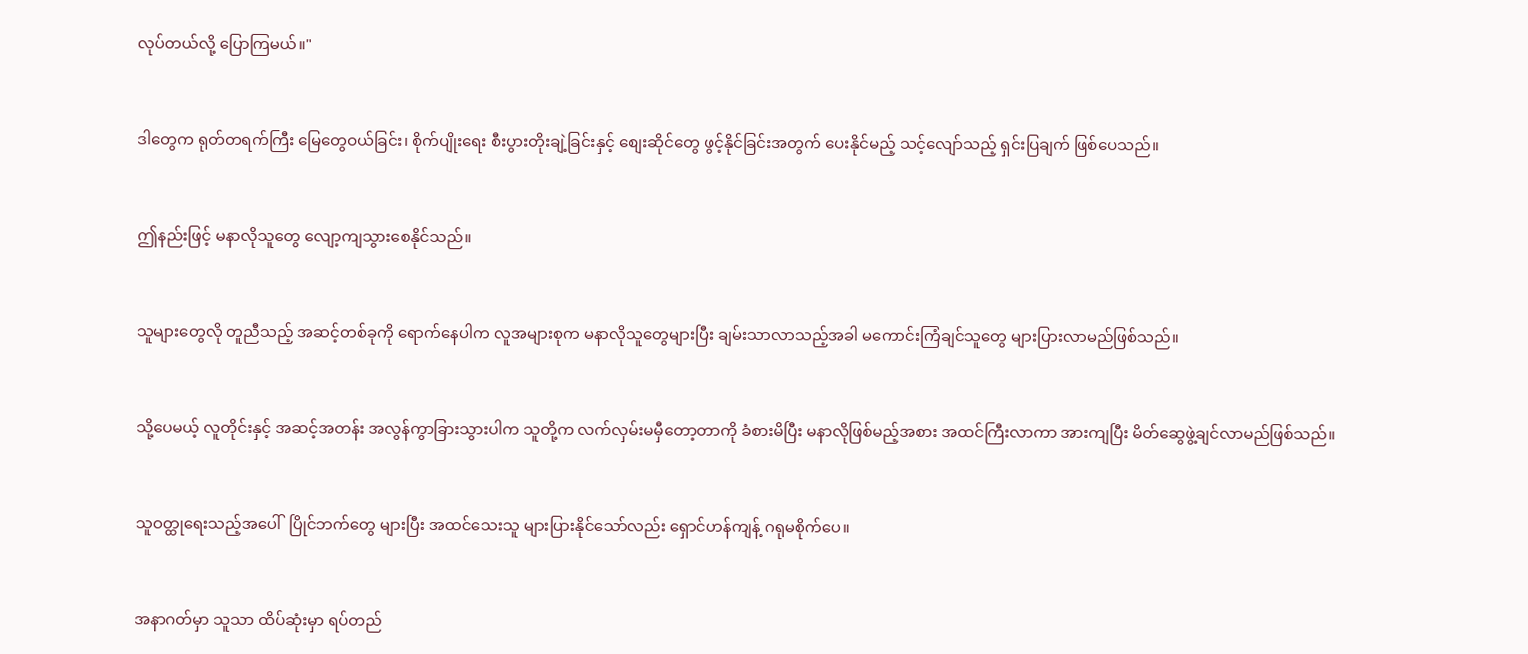လုပ်တယ်လို့ ပြောကြမယ်။"



ဒါတွေက ရုတ်တရက်ကြီး မြေတွေဝယ်ခြင်း၊ စိုက်ပျိုးရေး စီးပွားတိုးချဲ့ခြင်းနှင့် စျေးဆိုင်တွေ ဖွင့်နိုင်ခြင်းအတွက် ပေးနိုင်မည့် သင့်လျော်သည့် ရှင်းပြချက် ဖြစ်ပေသည်။



ဤနည်းဖြင့် မနာလိုသူတွေ လျော့ကျသွားစေနိုင်သည်။



သူများတွေလို တူညီသည့် အဆင့်တစ်ခုကို ရောက်နေပါက လူအများစုက မနာလိုသူတွေများပြီး ချမ်းသာလာသည့်အခါ မကောင်းကြံချင်သူတွေ များပြားလာမည်ဖြစ်သည်။



သို့ပေမယ့် လူတိုင်းနှင့် အဆင့်အတန်း အလွန်ကွာခြားသွားပါက သူတို့က လက်လှမ်းမမှီတော့တာကို ခံစားမိပြီး မနာလိုဖြစ်မည့်အစား အထင်ကြီးလာကာ အားကျပြီး မိတ်ဆွေဖွဲ့ချင်လာမည်ဖြစ်သည်။



သူဝတ္ထုရေးသည့်အပေါ်  ပြိုင်ဘက်တွေ များပြီး အထင်သေးသူ များပြားနိုင်သော်လည်း ရှောင်ဟန်ကျန့် ဂရုမစိုက်ပေ။



အနာဂတ်မှာ သူသာ ထိပ်ဆုံးမှာ ရပ်တည်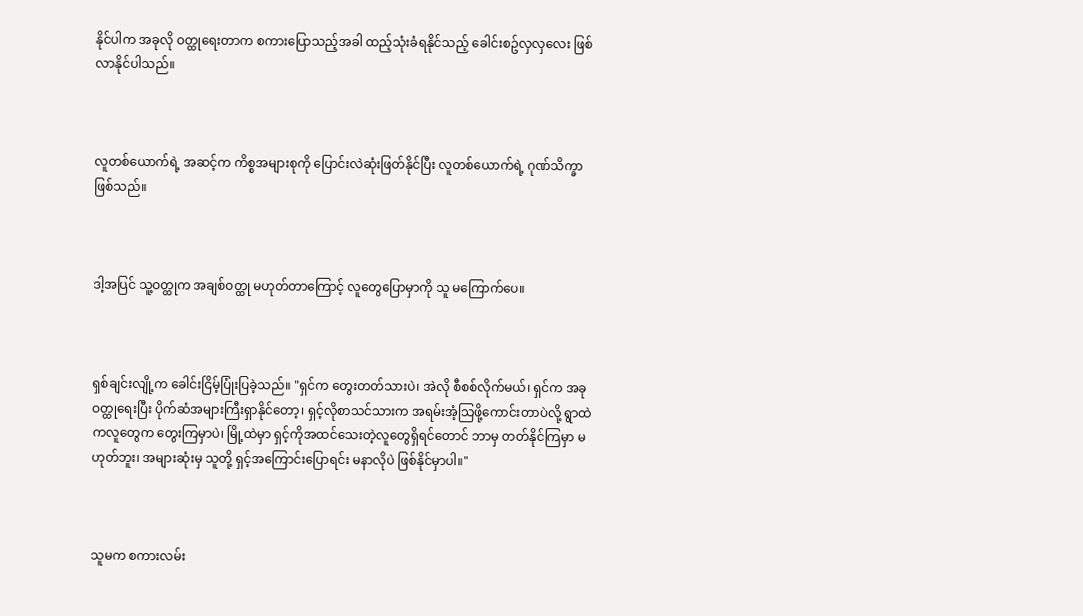နိုင်ပါက အခုလို ဝတ္ထုရေးတာက စကားပြောသည့်အခါ ထည့်သုံးခံရနိုင်သည့် ခေါင်းစဥ်လှလှလေး ဖြစ်လာနိုင်ပါသည်။



လူတစ်ယောက်ရဲ့ အဆင့်က ကိစ္စအများစုကို ပြောင်းလဲဆုံးဖြတ်နိုင်ပြီး လူတစ်ယောက်ရဲ့ ဂုဏ်သိက္ခာ ဖြစ်သည်။



ဒါ့အပြင် သူ့ဝတ္ထုက အချစ်ဝတ္ထု မဟုတ်တာကြောင့် လူတွေပြောမှာကို သူ မကြောက်ပေ။



ရှစ်ချင်းလျို့က ခေါင်းငြိမ့်ပြုံးပြခဲ့သည်။ "ရှင်က တွေးတတ်သားပဲ၊ အဲလို စီစစ်လိုက်မယ်၊ ရှင်က အခု ဝတ္ထုရေးပြီး ပိုက်ဆံအများကြီးရှာနိုင်တော့၊ ရှင့်လိုစာသင်သားက အရမ်းအံ့သြဖို့ကောင်းတာပဲလို့ ရွာထဲကလူတွေက တွေးကြမှာပဲ၊ မြို့ထဲမှာ ရှင့်ကိုအထင်သေးတဲ့လူတွေရှိရင်တောင် ဘာမှ တတ်နိုင်ကြမှာ မဟုတ်ဘူး၊ အများဆုံးမှ သူတို့ ရှင့်အကြောင်းပြောရင်း မနာလိုပဲ ဖြစ်နိုင်မှာပါ။"



သူမက စကားလမ်း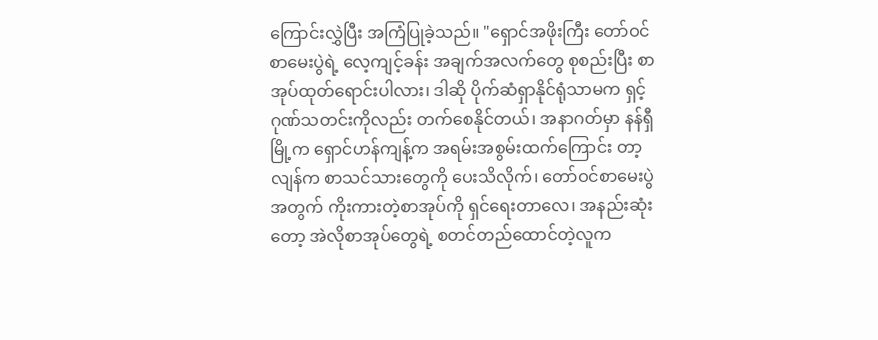ကြောင်းလွှဲပြီး အကြံပြုခဲ့သည်။ "ရှောင်အဖိုးကြီး တော်ဝင်စာမေးပွဲရဲ့ လေ့ကျင့်ခန်း အချက်အလက်တွေ စုစည်းပြီး စာအုပ်ထုတ်ရောင်းပါလား၊ ဒါဆို ပိုက်ဆံရှာနိုင်ရုံသာမက ရှင့်ဂုဏ်သတင်းကိုလည်း တက်စေနိုင်တယ်၊ အနာဂတ်မှာ နန်ရှီမြို့က ရှောင်ဟန်ကျန့်က အရမ်းအစွမ်းထက်ကြောင်း တာ့လျန်က စာသင်သားတွေကို ပေးသိလိုက်၊ တော်ဝင်စာမေးပွဲအတွက် ကိုးကားတဲ့စာအုပ်ကို ရှင်ရေးတာလေ၊ အနည်းဆုံးတော့ အဲလိုစာအုပ်တွေရဲ့ စတင်တည်ထောင်တဲ့လူက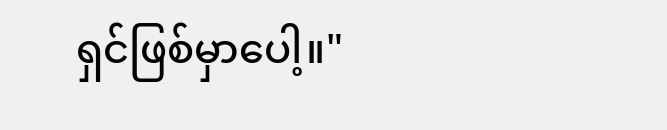ရှင်ဖြစ်မှာပေါ့။"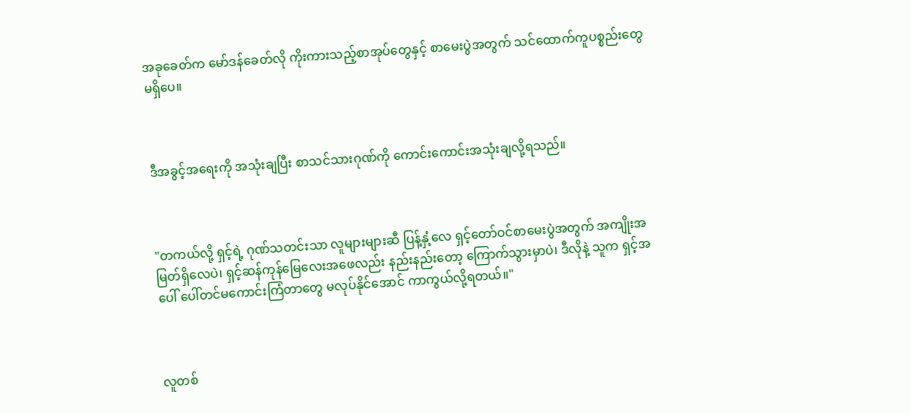အခုခေတ်က မော်ဒန်ခေတ်လို ကိုးကားသည့်စာအုပ်တွေနှင့် စာမေးပွဲအတွက် သင်ထောက်ကူပစ္စည်းတွေ မရှိပေ။



ဒီအခွင့်အရေးကို အသုံးချပြီး စာသင်သားဂုဏ်ကို ကောင်းကောင်းအသုံးချလို့ရသည်။



"တကယ်လို့ ရှင့်ရဲ့ ဂုဏ်သတင်းသာ လူများများဆီ ပြန့်နှံ့လေ ရှင့်တော်ဝင်စာမေးပွဲအတွက် အကျိုးအမြတ်ရှိလေပဲ၊ ရှင့်ဆန်ကုန်မြေလေးအဖေလည်း နည်းနည်းတော့ ကြောက်သွားမှာပဲ၊ ဒီလိုနဲ့ သူက ရှင့်အပေါ် ပေါ်တင်မကောင်းကြံတာတွေ မလုပ်နိုင်အောင် ကာကွယ်လို့ရတယ်။"



လူတစ်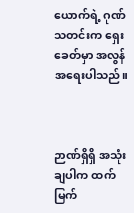ယောက်ရဲ့ ဂုဏ်သတင်းက ရှေးခေတ်မှာ အလွန်အရေးပါသည်။



ဉာဏ်ရှိရှိ အသုံးချပါက ထက်မြက်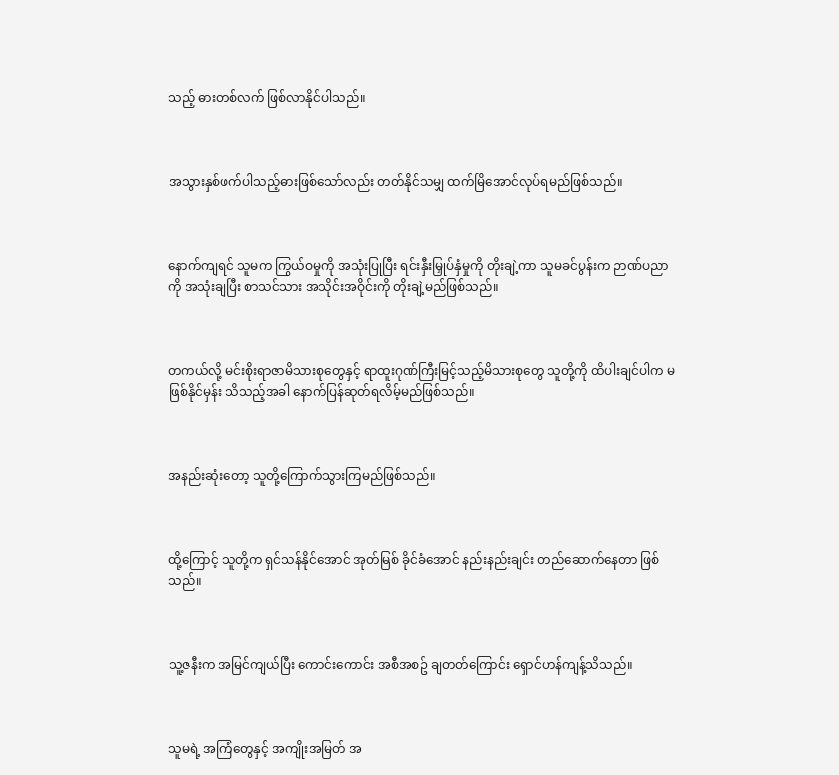သည့် ဓားတစ်လက် ဖြစ်လာနိုင်ပါသည်။



အသွားနှစ်ဖက်ပါသည့်ဓားဖြစ်သော်လည်း တတ်နိုင်သမျှ ထက်မြိအောင်လုပ်ရမည်ဖြစ်သည်။



နောက်ကျရင် သူမက ကြွယ်ဝမှုကို အသုံးပြုပြီး ရင်းနှီးမြှုပ်နှံမှုကို တိုးချဲ့ကာ သူမခင်ပွန်းက ဉာဏ်ပညာကို အသုံးချပြီး စာသင်သား အသိုင်းအဝိုင်းကို တိုးချဲ့မည်ဖြစ်သည်။



တကယ်လို့ မင်းစိုးရာဇာမိသားစုတွေနှင့် ရာထူးဂုဏ်ကြီးမြင့်သည့်မိသားစုတွေ သူတို့ကို ထိပါးချင်ပါက မဖြစ်နိုင်မှန်း သိသည့်အခါ နောက်ပြန်ဆုတ်ရလိမ့်မည်ဖြစ်သည်။



အနည်းဆုံးတော့ သူတို့ကြောက်သွားကြမည်ဖြစ်သည်။



ထို့ကြောင့် သူတို့က ရှင်သန်နိုင်အောင် အုတ်မြစ် ခိုင်ခံအောင် နည်းနည်းချင်း တည်ဆောက်နေတာ ဖြစ်သည်။



သူ့ဇနီးက အမြင်ကျယ်ပြီး ကောင်းကောင်း အစီအစဥ် ချတတ်ကြောင်း ရှောင်ဟန်ကျန့်သိသည်။



သူမရဲ့ အကြံတွေနှင့် အကျိုးအမြတ် အ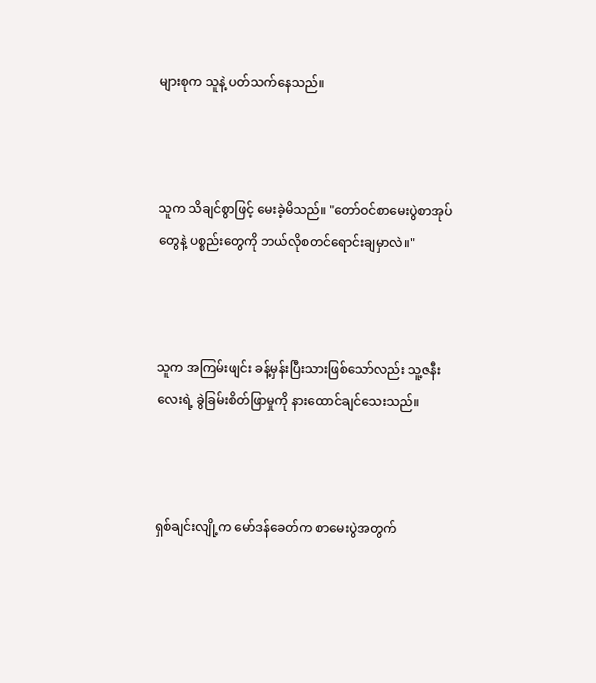များစုက သူနဲ့ ပတ်သက်နေသည်။



သူက သိချင်စွာဖြင့် မေးခဲ့မိသည်။ "တော်ဝင်စာမေးပွဲစာအုပ်တွေနဲ့ ပစ္စည်းတွေကို ဘယ်လိုစတင်ရောင်းချမှာလဲ။"



သူက အကြမ်းဖျင်း ခန့်မှန်းပြီးသားဖြစ်သော်လည်း သူ့ဇနီးလေးရဲ့ ခွဲခြမ်းစိတ်ဖြာမှုကို နားထောင်ချင်သေးသည်။



ရှစ်ချင်းလျို့က မော်ဒန်ခေတ်က စာမေးပွဲအတွက်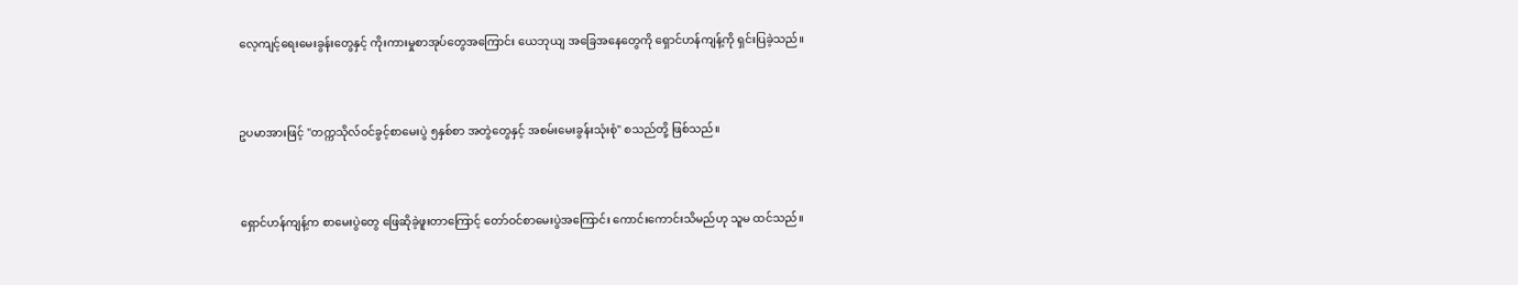လေ့ကျင့်ရေးမေးခွန်းတွေနှင့် ကိုးကားမှုစာအုပ်တွေအကြောင်း ယေဘုယျ အခြေအနေတွေကို ရှောင်ဟန်ကျန့်ကို ရှင်းပြခဲ့သည်။



ဥပမာအားဖြင့် "တက္ကသိုလ်ဝင်ခွင့်စာမေးပွဲ ၅နှစ်စာ အတွဲတွေနှင့် အစမ်းမေးခွန်းသုံးစုံ" စသည်တို့ ဖြစ်သည်။



ရှောင်ဟန်ကျန့်က စာမေးပွဲတွေ ဖြေဆိုခဲ့ဖူးတာကြောင့် တော်ဝင်စာမေးပွဲအကြောင်း ကောင်းကောင်းသိမည်ဟု သူမ ထင်သည်။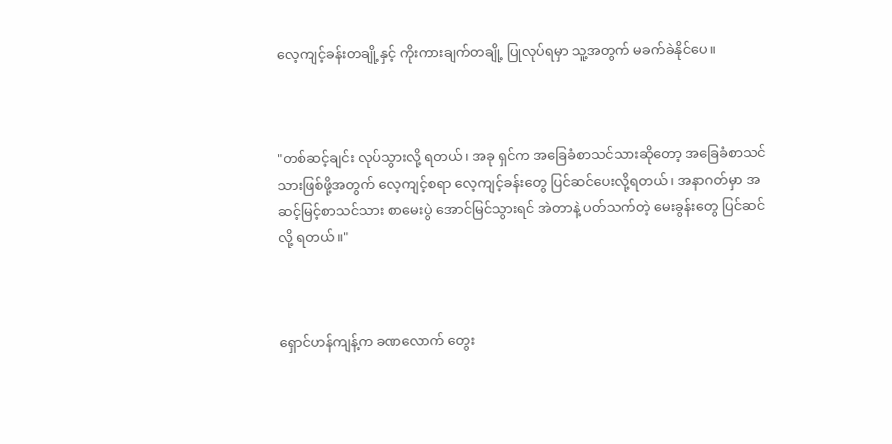လေ့ကျင့်ခန်းတချို့နှင့် ကိုးကားချက်တချို့ ပြုလုပ်ရမှာ သူ့အတွက် မခက်ခဲနိုင်ပေ။



"တစ်ဆင့်ချင်း လုပ်သွားလို့ ရတယ်၊ အခု ရှင်က အခြေခံစာသင်သားဆိုတော့ အခြေခံစာသင်သားဖြစ်ဖို့အတွက် လေ့ကျင့်စရာ လေ့ကျင့်ခန်းတွေ ပြင်ဆင်ပေးလို့ရတယ်၊ အနာဂတ်မှာ အဆင့်မြင့်စာသင်သား စာမေးပွဲ အောင်မြင်သွားရင် အဲတာနဲ့ ပတ်သက်တဲ့ မေးခွန်းတွေ ပြင်ဆင်လို့ ရတယ်။"



ရှောင်ဟန်ကျန့်က ခဏလောက် တွေး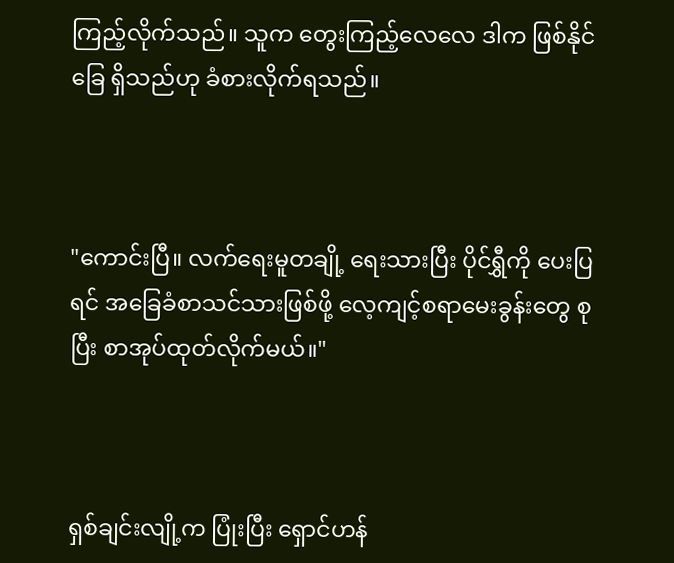ကြည့်လိုက်သည်။ သူက တွေးကြည့်လေလေ ဒါက ဖြစ်နိုင်ခြေ ရှိသည်ဟု ခံစားလိုက်ရသည်။



"ကောင်းပြီ။ လက်ရေးမူတချို့ ရေးသားပြီး ပိုင်ရွှီကို ပေးပြရင် အခြေခံစာသင်သားဖြစ်ဖို့ လေ့ကျင့်စရာမေးခွန်းတွေ စုပြီး စာအုပ်ထုတ်လိုက်မယ်။"



ရှစ်ချင်းလျို့က ပြုံးပြီး ရှောင်ဟန်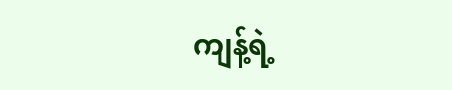ကျန့်ရဲ့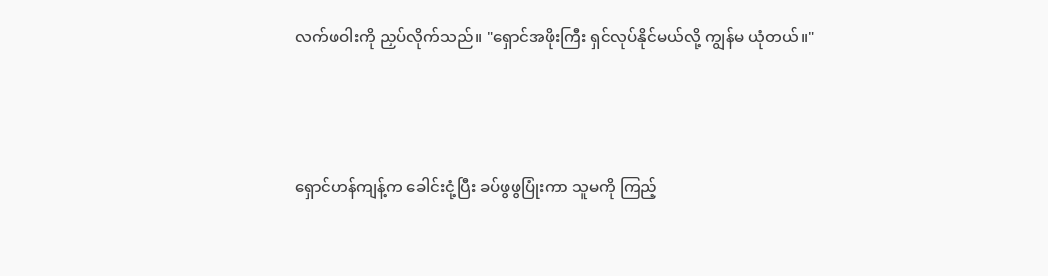လက်ဖဝါးကို ညှပ်လိုက်သည်။ "ရှောင်အဖိုးကြီး ရှင်လုပ်နိုင်မယ်လို့ ကျွန်မ ယုံတယ်။"



ရှောင်ဟန်ကျန့်က ခေါင်းငုံ့ပြီး ခပ်ဖွဖွပြုံးကာ သူမကို ကြည့်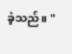ခဲ့သည်။ "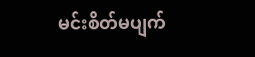မင်းစိတ်မပျက်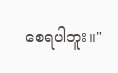စေရပါဘူး။"